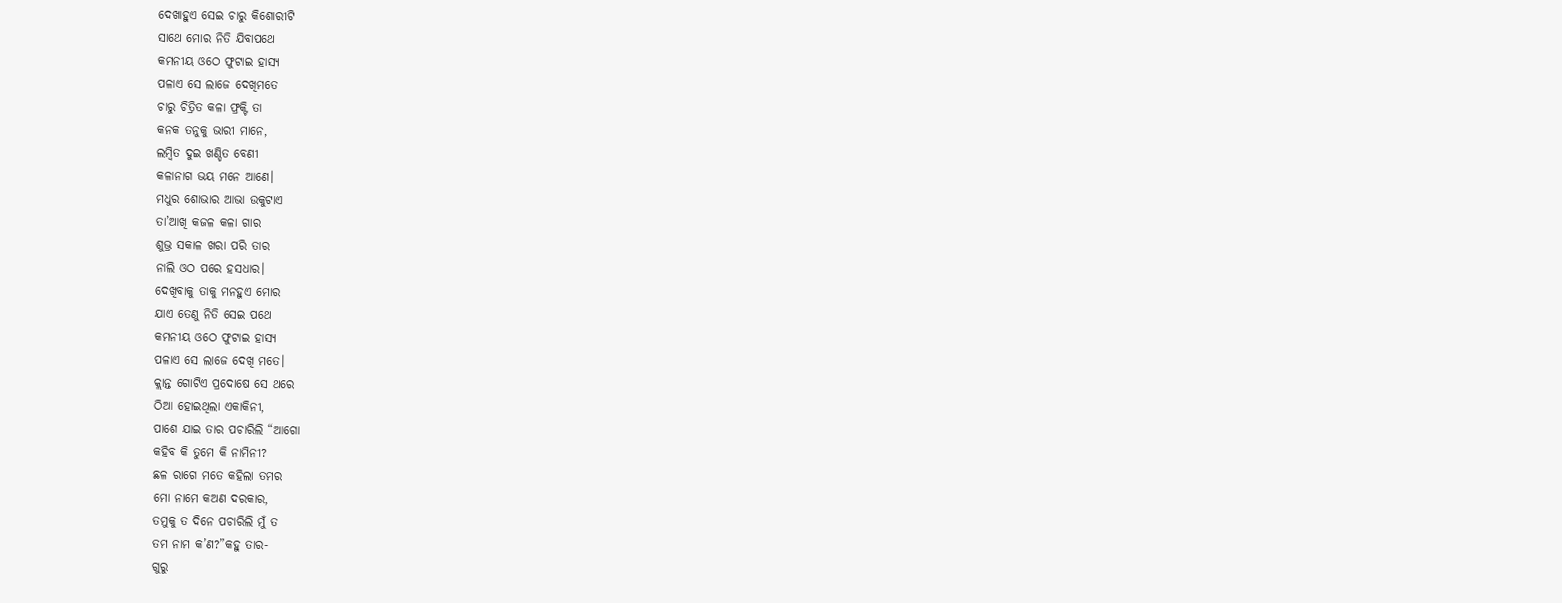ଦେଖାହୁଏ ସେଇ ଚାରୁ କିଶୋରୀଟି
ସାଥେ ମୋର ନିତି ଯିବାପଥେ
କମନୀୟ ଓଠେ ଫୁଟାଇ ହାସ୍ୟ
ପଳାଏ ସେ ଲାଜେ ଦେଖିମତେ
ଚାରୁ ଚିତ୍ରିତ କଳା ଫ୍ରକ୍ଟି ତା
କନକ ତନୁକୁ ଭାରୀ ମାନେ,
ଲମ୍ବିତ ଦୁଇ ଖଣ୍ଡିତ ବେଣୀ
କଳାନାଗ ଭୟ ମନେ ଆଣେ।
ମଧୁର ଶୋଭାର ଆଭା ଉକୁଟାଏ
ତା’ଆଖି କଜଳ କଳା ଗାର
ଶୁଭ୍ର ସକାଳ ଖରା ପରି ତାର
ନାଲି ଓଠ ପରେ ହସଧାର।
ଦେଖିବାକୁ ତାକୁ ମନହୁଏ ମୋର
ଯାଏ ତେଣୁ ନିତି ସେଇ ପଥେ
କମନୀୟ ଓଠେ ଫୁଟାଇ ହାସ୍ୟ
ପଳାଏ ସେ ଲାଜେ ଦେଖି ମତେ।
କ୍ଲାନ୍ତ ଗୋଟିଏ ପ୍ରଦୋଷେ ସେ ଥରେ
ଠିଆ ହୋଇଥିଲା ଏକାକିନୀ,
ପାଶେ ଯାଇ ତାର ପଚାରିଲି “ଆଗୋ
କହିବ କି ତୁମେ କି ନାମିନୀ?
ଛଳ ରାଗେ ମତେ କହିଲା ତମର
ମୋ ନାମେ କଅଣ ଦରକାର,
ତମୁକୁ ତ ଦିନେ ପଚାରିଲି ମୁଁ ତ
ତମ ନାମ କ’ଣ?”କହୁ ତାର-
ଗୁରୁ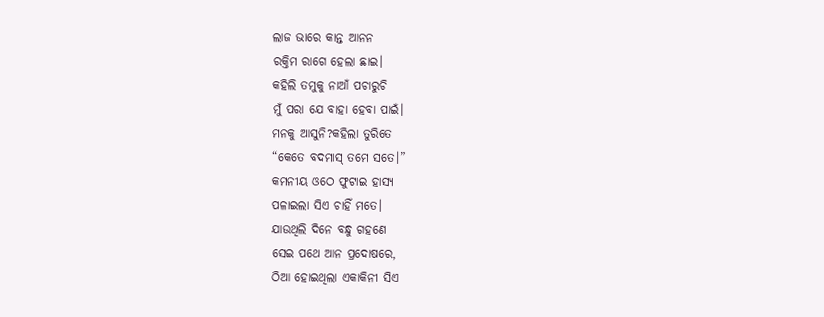ଲାଜ ଭାରେ କାନ୍ତ ଆନନ
ରକ୍ତିମ ରାଗେ ହେଲା ଛାଇ।
କହିଲି ତମୁକୁ ନାଆଁ ପଚାରୁଚି
ମୁଁ ପରା ଯେ ବାହା ହେବା ପାଇଁ।
ମନକୁ ଆସୁନି?କହିଲା ତୁରିତେ
“କେତେ ବଦମାସ୍ ତମେ ସତେ।”
କମନୀୟ ଓଠେ ଫୁଟାଇ ହାସ୍ୟ
ପଳାଇଲା ସିଏ ଚାହିଁ ମତେ।
ଯାଉଥିଲି ଦିନେ ବନ୍ଧୁ ଗହଣେ
ସେଇ ପଥେ ଆନ ପ୍ରଦୋଷରେ,
ଠିଆ ହୋଇଥିଲା ଏକାକିନୀ ସିଏ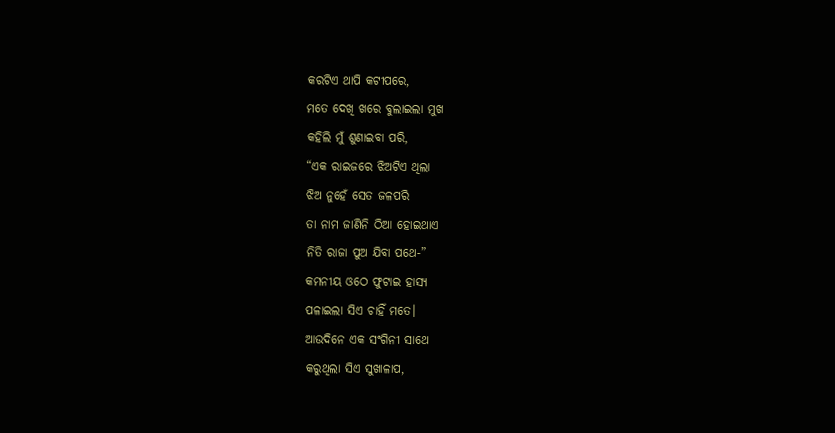କରଟିଏ ଥାପି କଟୀପରେ,
ମତେ ଦେଖି ଖରେ ବୁଲାଇଲା ମୁଖ
କହିଲି ମୁଁ ଶୁଣାଇବା ପରି,
“ଏକ ରାଇଜରେ ଝିଅଟିଏ ଥିଲା
ଝିଅ ନୁହେଁ ସେତ ଜଳପରି
ତା ନାମ ଜାଣିନି ଠିଆ ହୋଇଥାଏ
ନିତି ରାଜା ପୁଅ ଯିବା ପଥେ-”
କମନୀୟ ଓଠେ ଫୁଟାଇ ହାସ୍ୟ
ପଳାଇଲା ସିଏ ଚାହିଁ ମତେ।
ଆଉଦିନେ ଏକ ସଂଗିନୀ ସାଥେ
କରୁଥିଲା ସିଏ ସୁଖାଳାପ,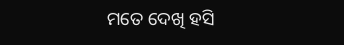ମତେ ଦେଖି ହସି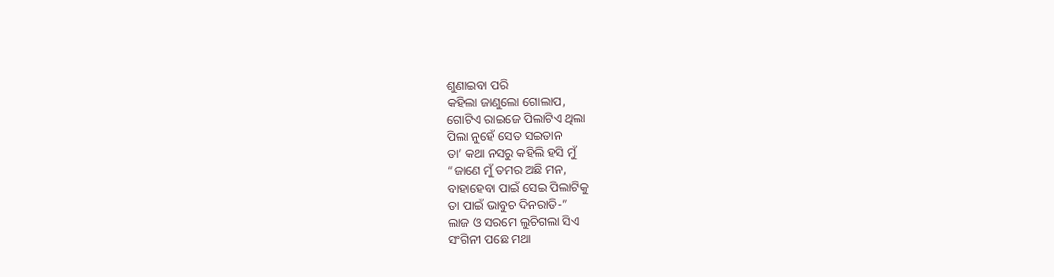ଶୁଣାଇବା ପରି
କହିଲା ଜାଣୁଲୋ ଗୋଲାପ,
ଗୋଟିଏ ରାଇଜେ ପିଲାଟିଏ ଥିଲା
ପିଲା ନୁହେଁ ସେତ ସଇତାନ
ତା’ କଥା ନସରୁ କହିଲି ହସି ମୁଁ
“ଜାଣେ ମୁଁ ତମର ଅଛି ମନ,
ବାହାହେବା ପାଇଁ ସେଇ ପିଲାଟିକୁ
ତା ପାଇଁ ଭାବୁଚ ଦିନରାତି-”
ଲାଜ ଓ ସରମେ ଲୁଚିଗଲା ସିଏ
ସଂଗିନୀ ପଛେ ମଥା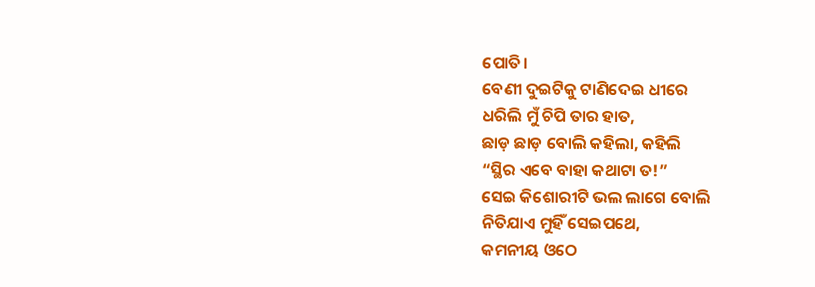ପୋତି।
ବେଣୀ ଦୁଇଟିକୁ ଟାଣିଦେଇ ଧୀରେ
ଧରିଲି ମୁଁ ଚିପି ତାର ହାତ,
ଛାଡ଼ ଛାଡ଼ ବୋଲି କହିଲା, କହିଲି
“ସ୍ଥିର ଏବେ ବାହା କଥାଟା ତ!”
ସେଇ କିଶୋରୀଟି ଭଲ ଲାଗେ ବୋଲି
ନିତିଯାଏ ମୁହିଁ ସେଇପଥେ,
କମନୀୟ ଓଠେ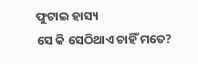ଫୁଟାଇ ହାସ୍ୟ
ସେ କି ସେଠିଥାଏ ଚାହିଁ ମତେ?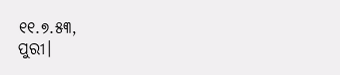୧୧.୭.୫୩,
ପୁରୀ।